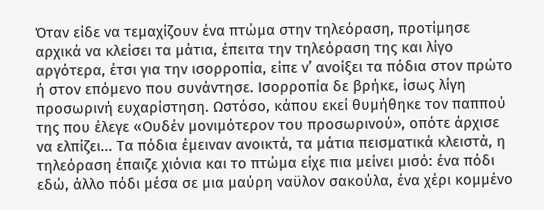Όταν είδε να τεμαχίζουν ένα πτώμα στην τηλεόραση, προτίμησε αρχικά να κλείσει τα μάτια, έπειτα την τηλεόραση της και λίγο αργότερα, έτσι για την ισορροπία, είπε ν’ ανοίξει τα πόδια στον πρώτο ή στον επόμενο που συνάντησε. Ισορροπία δε βρήκε, ίσως λίγη προσωρινή ευχαρίστηση. Ωστόσο, κάπου εκεί θυμήθηκε τον παππού της που έλεγε «Ουδέν μονιμότερον του προσωρινού», οπότε άρχισε να ελπίζει... Τα πόδια έμειναν ανοικτά, τα μάτια πεισματικά κλειστά, η τηλεόραση έπαιζε χιόνια και το πτώμα είχε πια μείνει μισό: ένα πόδι εδώ, άλλο πόδι μέσα σε μια μαύρη ναϋλον σακούλα, ένα χέρι κομμένο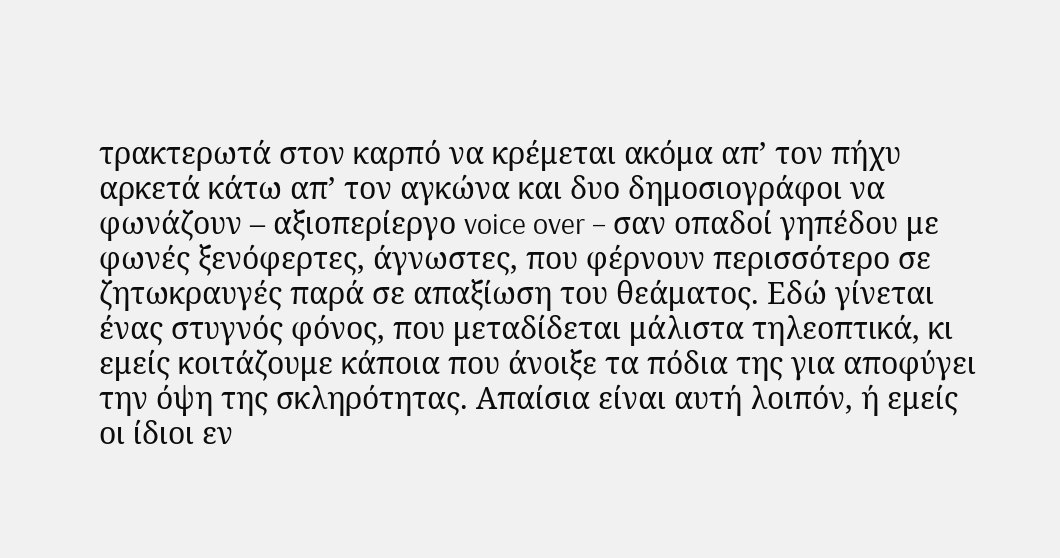τρακτερωτά στον καρπό να κρέμεται ακόμα απ’ τον πήχυ αρκετά κάτω απ’ τον αγκώνα και δυο δημοσιογράφοι να φωνάζουν – αξιοπερίεργο voice over – σαν οπαδοί γηπέδου με φωνές ξενόφερτες, άγνωστες, που φέρνουν περισσότερο σε ζητωκραυγές παρά σε απαξίωση του θεάματος. Εδώ γίνεται ένας στυγνός φόνος, που μεταδίδεται μάλιστα τηλεοπτικά, κι εμείς κοιτάζουμε κάποια που άνοιξε τα πόδια της για αποφύγει την όψη της σκληρότητας. Απαίσια είναι αυτή λοιπόν, ή εμείς οι ίδιοι εν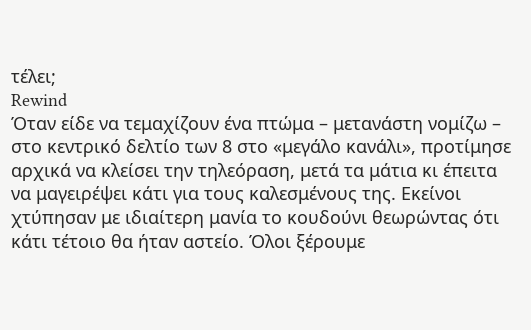τέλει;
Rewind
Όταν είδε να τεμαχίζουν ένα πτώμα – μετανάστη νομίζω – στο κεντρικό δελτίο των 8 στο «μεγάλο κανάλι», προτίμησε αρχικά να κλείσει την τηλεόραση, μετά τα μάτια κι έπειτα να μαγειρέψει κάτι για τους καλεσμένους της. Εκείνοι χτύπησαν με ιδιαίτερη μανία το κουδούνι θεωρώντας ότι κάτι τέτοιο θα ήταν αστείο. Όλοι ξέρουμε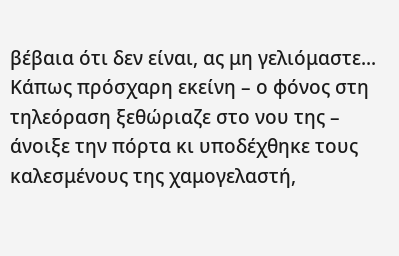βέβαια ότι δεν είναι, ας μη γελιόμαστε... Κάπως πρόσχαρη εκείνη – ο φόνος στη τηλεόραση ξεθώριαζε στο νου της – άνοιξε την πόρτα κι υποδέχθηκε τους καλεσμένους της χαμογελαστή,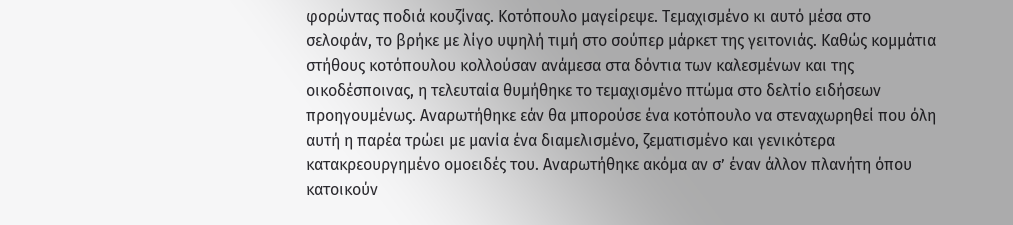φορώντας ποδιά κουζίνας. Κοτόπουλο μαγείρεψε. Τεμαχισμένο κι αυτό μέσα στο σελοφάν, το βρήκε με λίγο υψηλή τιμή στο σούπερ μάρκετ της γειτονιάς. Καθώς κομμάτια στήθους κοτόπουλου κολλούσαν ανάμεσα στα δόντια των καλεσμένων και της οικοδέσποινας, η τελευταία θυμήθηκε το τεμαχισμένο πτώμα στο δελτίο ειδήσεων προηγουμένως. Αναρωτήθηκε εάν θα μπορούσε ένα κοτόπουλο να στεναχωρηθεί που όλη αυτή η παρέα τρώει με μανία ένα διαμελισμένο, ζεματισμένο και γενικότερα κατακρεουργημένο ομοειδές του. Αναρωτήθηκε ακόμα αν σ’ έναν άλλον πλανήτη όπου κατοικούν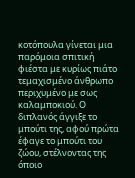κοτόπουλα γίνεται μια παρόμοια σπιτική φιέστα με κυρίως πιάτο τεμαχισμένο άνθρωπο περιχυμένο με σως καλαμποκιού. Ο διπλανός άγγιξε το μπούτι της, αφού πρώτα έφαγε το μπούτι του ζώου, στέλνοντας της όποιο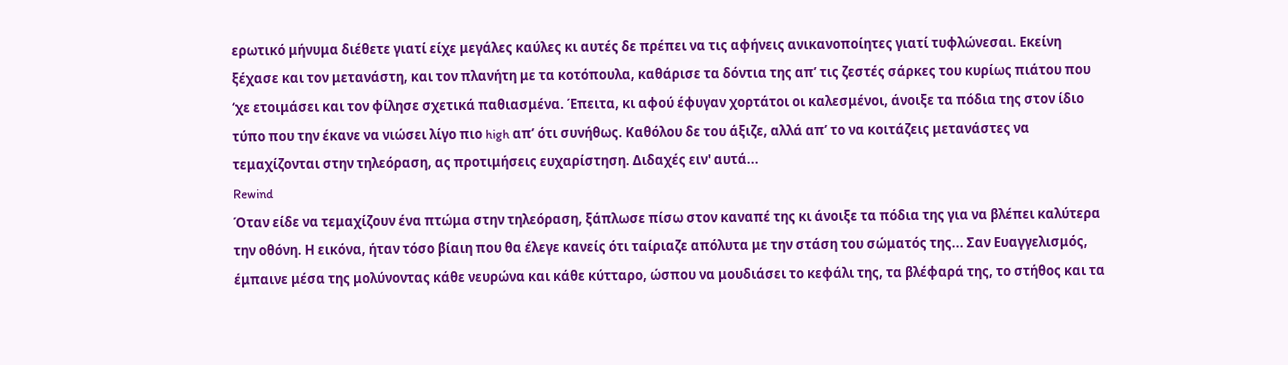ερωτικό μήνυμα διέθετε γιατί είχε μεγάλες καύλες κι αυτές δε πρέπει να τις αφήνεις ανικανοποίητες γιατί τυφλώνεσαι. Εκείνη ξέχασε και τον μετανάστη, και τον πλανήτη με τα κοτόπουλα, καθάρισε τα δόντια της απ’ τις ζεστές σάρκες του κυρίως πιάτου που ‘χε ετοιμάσει και τον φίλησε σχετικά παθιασμένα. Έπειτα, κι αφού έφυγαν χορτάτοι οι καλεσμένοι, άνοιξε τα πόδια της στον ίδιο τύπο που την έκανε να νιώσει λίγο πιο high απ’ ότι συνήθως. Καθόλου δε του άξιζε, αλλά απ’ το να κοιτάζεις μετανάστες να τεμαχίζονται στην τηλεόραση, ας προτιμήσεις ευχαρίστηση. Διδαχές ειν' αυτά...
Rewind
Όταν είδε να τεμαχίζουν ένα πτώμα στην τηλεόραση, ξάπλωσε πίσω στον καναπέ της κι άνοιξε τα πόδια της για να βλέπει καλύτερα την οθόνη. Η εικόνα, ήταν τόσο βίαιη που θα έλεγε κανείς ότι ταίριαζε απόλυτα με την στάση του σώματός της... Σαν Ευαγγελισμός, έμπαινε μέσα της μολύνοντας κάθε νευρώνα και κάθε κύτταρο, ώσπου να μουδιάσει το κεφάλι της, τα βλέφαρά της, το στήθος και τα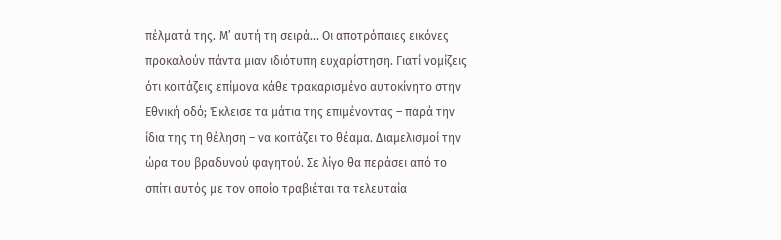πέλματά της. Μ’ αυτή τη σειρά... Οι αποτρόπαιες εικόνες προκαλούν πάντα μιαν ιδιότυπη ευχαρίστηση. Γιατί νομίζεις ότι κοιτάζεις επίμονα κάθε τρακαρισμένο αυτοκίνητο στην Εθνική οδό; Έκλεισε τα μάτια της επιμένοντας – παρά την ίδια της τη θέληση – να κοιτάζει το θέαμα. Διαμελισμοί την ώρα του βραδυνού φαγητού. Σε λίγο θα περάσει από το σπίτι αυτός με τον οποίο τραβιέται τα τελευταία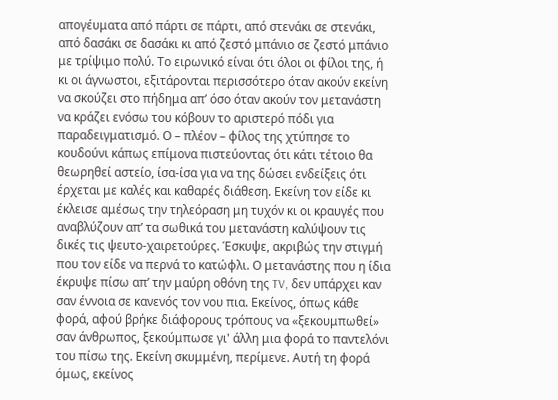απογέυματα από πάρτι σε πάρτι, από στενάκι σε στενάκι, από δασάκι σε δασάκι κι από ζεστό μπάνιο σε ζεστό μπάνιο με τρίψιμο πολύ. Το ειρωνικό είναι ότι όλοι οι φίλοι της, ή κι οι άγνωστοι, εξιτάρονται περισσότερο όταν ακούν εκείνη να σκούζει στο πήδημα απ’ όσο όταν ακούν τον μετανάστη να κράζει ενόσω του κόβουν το αριστερό πόδι για παραδειγματισμό. Ο – πλέον – φίλος της χτύπησε το κουδούνι κάπως επίμονα πιστεύοντας ότι κάτι τέτοιο θα θεωρηθεί αστείο, ίσα-ίσα για να της δώσει ενδείξεις ότι έρχεται με καλές και καθαρές διάθεση. Εκείνη τον είδε κι έκλεισε αμέσως την τηλεόραση μη τυχόν κι οι κραυγές που αναβλύζουν απ’ τα σωθικά του μετανάστη καλύψουν τις δικές τις ψευτο-χαιρετούρες. Έσκυψε, ακριβώς την στιγμή που τον είδε να περνά το κατώφλι. Ο μετανάστης που η ίδια έκρυψε πίσω απ’ την μαύρη οθόνη της TV, δεν υπάρχει καν σαν έννοια σε κανενός τον νου πια. Εκείνος, όπως κάθε φορά, αφού βρήκε διάφορους τρόπους να «ξεκουμπωθεί» σαν άνθρωπος, ξεκούμπωσε γι' άλλη μια φορά το παντελόνι του πίσω της. Εκείνη σκυμμένη, περίμενε. Αυτή τη φορά όμως, εκείνος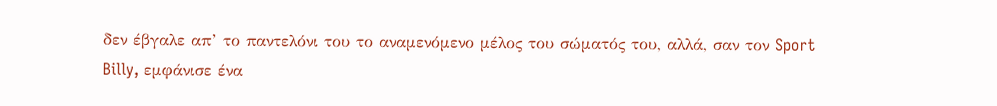δεν έβγαλε απ’ το παντελόνι του το αναμενόμενο μέλος του σώματός του, αλλά, σαν τον Sport Billy, εμφάνισε ένα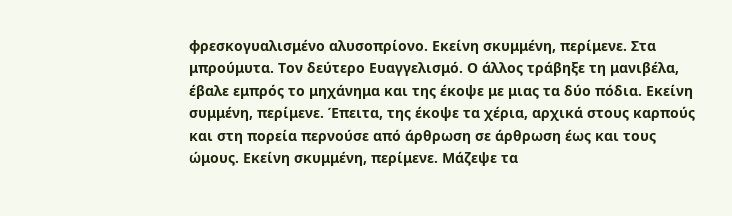φρεσκογυαλισμένο αλυσοπρίονο. Εκείνη σκυμμένη, περίμενε. Στα μπρούμυτα. Τον δεύτερο Ευαγγελισμό. Ο άλλος τράβηξε τη μανιβέλα, έβαλε εμπρός το μηχάνημα και της έκοψε με μιας τα δύο πόδια. Εκείνη συμμένη, περίμενε. Έπειτα, της έκοψε τα χέρια, αρχικά στους καρπούς και στη πορεία περνούσε από άρθρωση σε άρθρωση έως και τους ώμους. Εκείνη σκυμμένη, περίμενε. Μάζεψε τα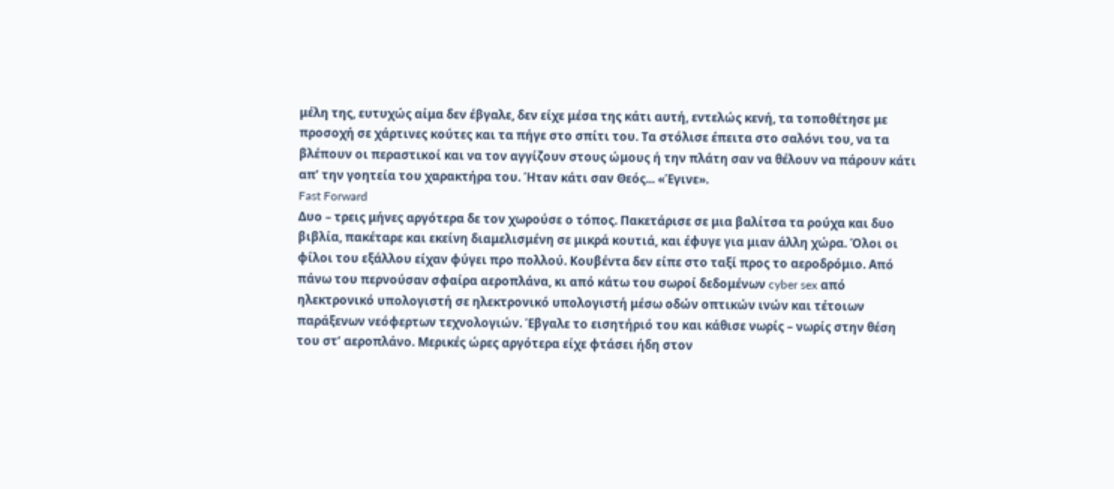μέλη της, ευτυχώς αίμα δεν έβγαλε, δεν είχε μέσα της κάτι αυτή, εντελώς κενή, τα τοποθέτησε με προσοχή σε χάρτινες κούτες και τα πήγε στο σπίτι του. Τα στόλισε έπειτα στο σαλόνι του, να τα βλέπουν οι περαστικοί και να τον αγγίζουν στους ώμους ή την πλάτη σαν να θέλουν να πάρουν κάτι απ’ την γοητεία του χαρακτήρα του. Ήταν κάτι σαν Θεός... «Έγινε».
Fast Forward
Δυο – τρεις μήνες αργότερα δε τον χωρούσε ο τόπος. Πακετάρισε σε μια βαλίτσα τα ρούχα και δυο βιβλία, πακέταρε και εκείνη διαμελισμένη σε μικρά κουτιά, και έφυγε για μιαν άλλη χώρα. Όλοι οι φίλοι του εξάλλου είχαν φύγει προ πολλού. Κουβέντα δεν είπε στο ταξί προς το αεροδρόμιο. Από πάνω του περνούσαν σφαίρα αεροπλάνα, κι από κάτω του σωροί δεδομένων cyber sex από ηλεκτρονικό υπολογιστή σε ηλεκτρονικό υπολογιστή μέσω οδών οπτικών ινών και τέτοιων παράξενων νεόφερτων τεχνολογιών. Έβγαλε το εισητήριό του και κάθισε νωρίς – νωρίς στην θέση του στ’ αεροπλάνο. Μερικές ώρες αργότερα είχε φτάσει ήδη στον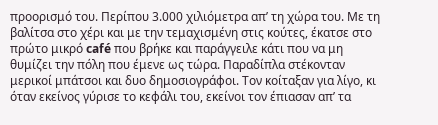προορισμό του. Περίπου 3.000 χιλιόμετρα απ’ τη χώρα του. Με τη βαλίτσα στο χέρι και με την τεμαχισμένη στις κούτες, έκατσε στο πρώτο μικρό café που βρήκε και παράγγειλε κάτι που να μη θυμίζει την πόλη που έμενε ως τώρα. Παραδίπλα στέκονταν μερικοί μπάτσοι και δυο δημοσιογράφοι. Τον κοίταξαν για λίγο, κι όταν εκείνος γύρισε το κεφάλι του, εκείνοι τον έπιασαν απ’ τα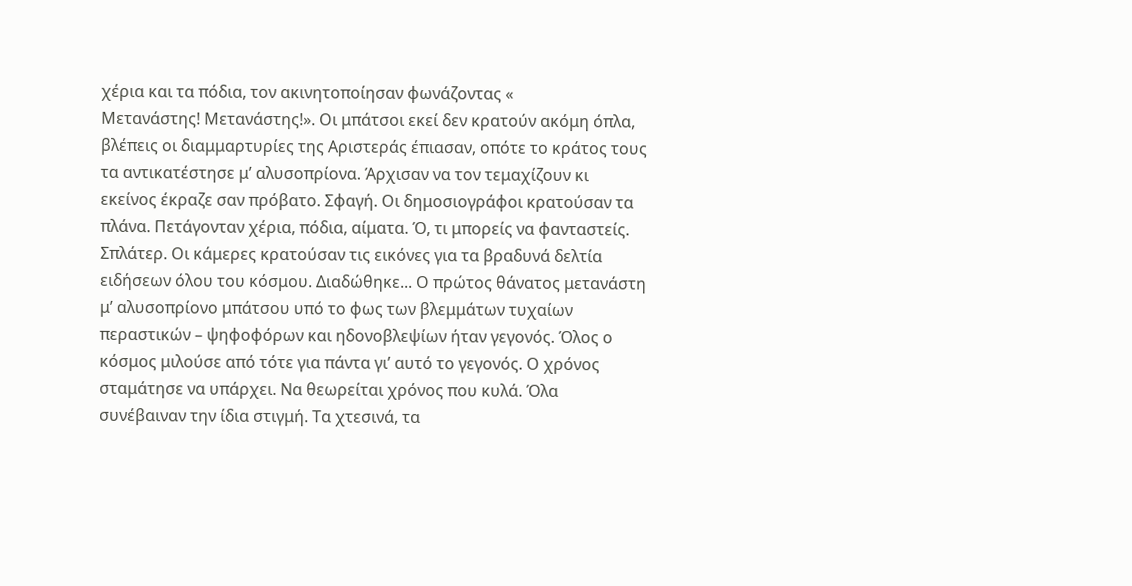χέρια και τα πόδια, τον ακινητοποίησαν φωνάζοντας «
Μετανάστης! Μετανάστης!». Οι μπάτσοι εκεί δεν κρατούν ακόμη όπλα, βλέπεις οι διαμμαρτυρίες της Αριστεράς έπιασαν, οπότε το κράτος τους τα αντικατέστησε μ’ αλυσοπρίονα. Άρχισαν να τον τεμαχίζουν κι εκείνος έκραζε σαν πρόβατο. Σφαγή. Οι δημοσιογράφοι κρατούσαν τα πλάνα. Πετάγονταν χέρια, πόδια, αίματα. Ό, τι μπορείς να φανταστείς. Σπλάτερ. Οι κάμερες κρατούσαν τις εικόνες για τα βραδυνά δελτία ειδήσεων όλου του κόσμου. Διαδώθηκε... Ο πρώτος θάνατος μετανάστη μ’ αλυσοπρίονο μπάτσου υπό το φως των βλεμμάτων τυχαίων περαστικών – ψηφοφόρων και ηδονοβλεψίων ήταν γεγονός. Όλος ο κόσμος μιλούσε από τότε για πάντα γι’ αυτό το γεγονός. Ο χρόνος σταμάτησε να υπάρχει. Να θεωρείται χρόνος που κυλά. Όλα συνέβαιναν την ίδια στιγμή. Τα χτεσινά, τα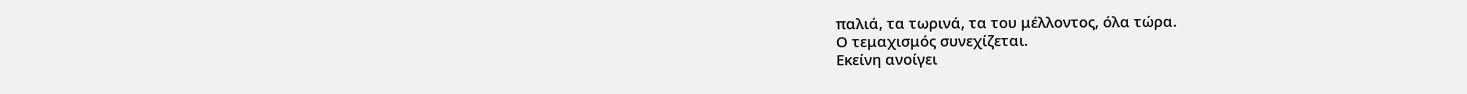παλιά, τα τωρινά, τα του μέλλοντος, όλα τώρα.
Ο τεμαχισμός συνεχίζεται.
Εκείνη ανοίγει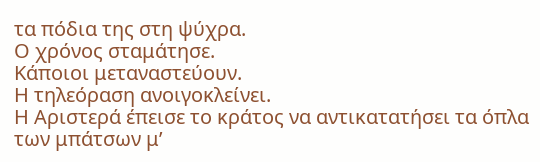τα πόδια της στη ψύχρα.
Ο χρόνος σταμάτησε.
Κάποιοι μεταναστεύουν.
Η τηλεόραση ανοιγοκλείνει.
Η Αριστερά έπεισε το κράτος να αντικατατήσει τα όπλα των μπάτσων μ’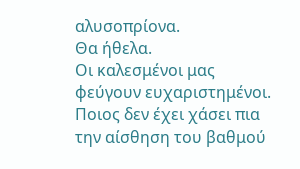αλυσοπρίονα.
Θα ήθελα.
Οι καλεσμένοι μας φεύγουν ευχαριστημένοι.
Ποιος δεν έχει χάσει πια την αίσθηση του βαθμού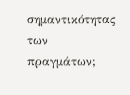σημαντικότητας των πραγμάτων;